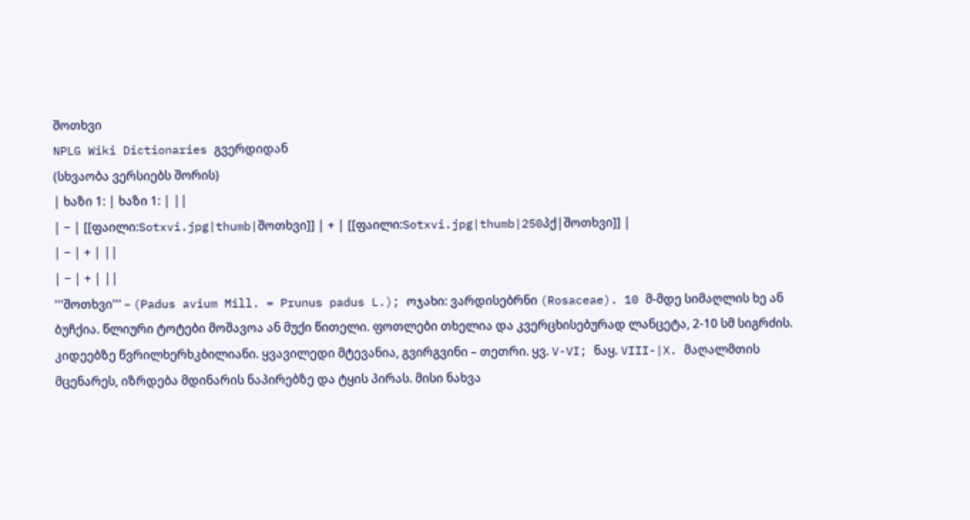შოთხვი
NPLG Wiki Dictionaries გვერდიდან
(სხვაობა ვერსიებს შორის)
| ხაზი 1: | ხაზი 1: | ||
| − | [[ფაილი:Sotxvi.jpg|thumb|შოთხვი]] | + | [[ფაილი:Sotxvi.jpg|thumb|250პქ|შოთხვი]] |
| − | + | ||
| − | + | ||
'''შოთხვი''' – (Padus avium Mill. = Prunus padus L.); ოჯახი: ვარდისებრნი (Rosaceae). 10 მ-მდე სიმაღლის ხე ან ბუჩქია. წლიური ტოტები მოშავოა ან მუქი წითელი. ფოთლები თხელია და კვერცხისებურად ლანცეტა, 2-10 სმ სიგრძის. კიდეებზე წვრილხერხკბილიანი. ყვავილედი მტევანია, გვირგვინი – თეთრი. ყვ. V-VI; ნაყ. VIII-|X. მაღალმთის მცენარეს, იზრდება მდინარის ნაპირებზე და ტყის პირას. მისი ნახვა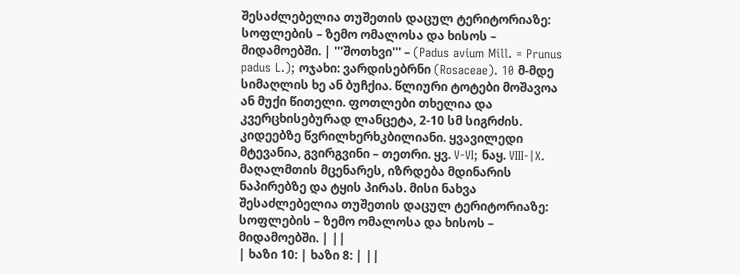შესაძლებელია თუშეთის დაცულ ტერიტორიაზე: სოფლების – ზემო ომალოსა და ხისოს – მიდამოებში. | '''შოთხვი''' – (Padus avium Mill. = Prunus padus L.); ოჯახი: ვარდისებრნი (Rosaceae). 10 მ-მდე სიმაღლის ხე ან ბუჩქია. წლიური ტოტები მოშავოა ან მუქი წითელი. ფოთლები თხელია და კვერცხისებურად ლანცეტა, 2-10 სმ სიგრძის. კიდეებზე წვრილხერხკბილიანი. ყვავილედი მტევანია, გვირგვინი – თეთრი. ყვ. V-VI; ნაყ. VIII-|X. მაღალმთის მცენარეს, იზრდება მდინარის ნაპირებზე და ტყის პირას. მისი ნახვა შესაძლებელია თუშეთის დაცულ ტერიტორიაზე: სოფლების – ზემო ომალოსა და ხისოს – მიდამოებში. | ||
| ხაზი 10: | ხაზი 8: | ||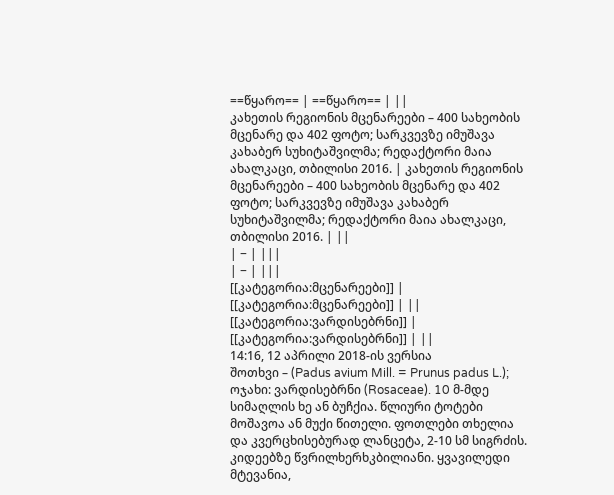==წყარო== | ==წყარო== | ||
კახეთის რეგიონის მცენარეები – 400 სახეობის მცენარე და 402 ფოტო; სარკვევზე იმუშავა კახაბერ სუხიტაშვილმა; რედაქტორი მაია ახალკაცი, თბილისი 2016. | კახეთის რეგიონის მცენარეები – 400 სახეობის მცენარე და 402 ფოტო; სარკვევზე იმუშავა კახაბერ სუხიტაშვილმა; რედაქტორი მაია ახალკაცი, თბილისი 2016. | ||
| − | |||
| − | |||
[[კატეგორია:მცენარეები]] | [[კატეგორია:მცენარეები]] | ||
[[კატეგორია:ვარდისებრნი]] | [[კატეგორია:ვარდისებრნი]] | ||
14:16, 12 აპრილი 2018-ის ვერსია
შოთხვი – (Padus avium Mill. = Prunus padus L.); ოჯახი: ვარდისებრნი (Rosaceae). 10 მ-მდე სიმაღლის ხე ან ბუჩქია. წლიური ტოტები მოშავოა ან მუქი წითელი. ფოთლები თხელია და კვერცხისებურად ლანცეტა, 2-10 სმ სიგრძის. კიდეებზე წვრილხერხკბილიანი. ყვავილედი მტევანია,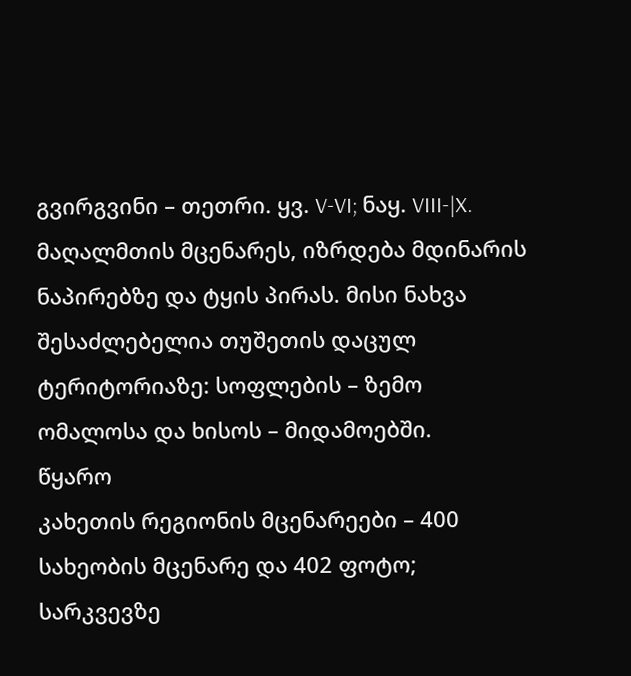გვირგვინი – თეთრი. ყვ. V-VI; ნაყ. VIII-|X. მაღალმთის მცენარეს, იზრდება მდინარის ნაპირებზე და ტყის პირას. მისი ნახვა შესაძლებელია თუშეთის დაცულ ტერიტორიაზე: სოფლების – ზემო ომალოსა და ხისოს – მიდამოებში.
წყარო
კახეთის რეგიონის მცენარეები – 400 სახეობის მცენარე და 402 ფოტო; სარკვევზე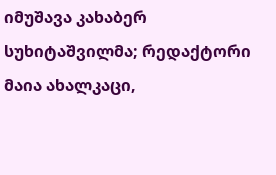იმუშავა კახაბერ სუხიტაშვილმა; რედაქტორი მაია ახალკაცი,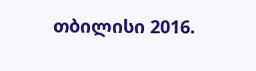თბილისი 2016.